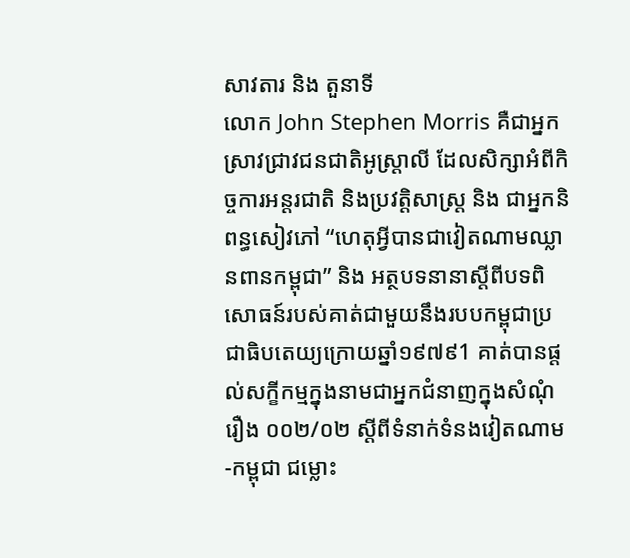សាវតារ និង តួនាទី
លោក John Stephen Morris គឺជាអ្នកស្រាវជ្រាវជនជាតិអូស្ត្រាលី ដែលសិក្សាអំពីកិច្ចការអន្តរជាតិ និងប្រវត្តិសាស្ត្រ និង ជាអ្នកនិពន្ធសៀវភៅ “ហេតុអ្វីបានជាវៀតណាមឈ្លានពានកម្ពុជា” និង អត្ថបទនានាស្តីពីបទពិសោធន៍របស់គាត់ជាមួយនឹងរបបកម្ពុជាប្រជាធិបតេយ្យក្រោយឆ្នាំ១៩៧៩1 គាត់បានផ្តល់សក្ខីកម្មក្នុងនាមជាអ្នកជំនាញក្នុងសំណុំរឿង ០០២/០២ ស្តីពីទំនាក់ទំនងវៀតណាម-កម្ពុជា ជម្លោះ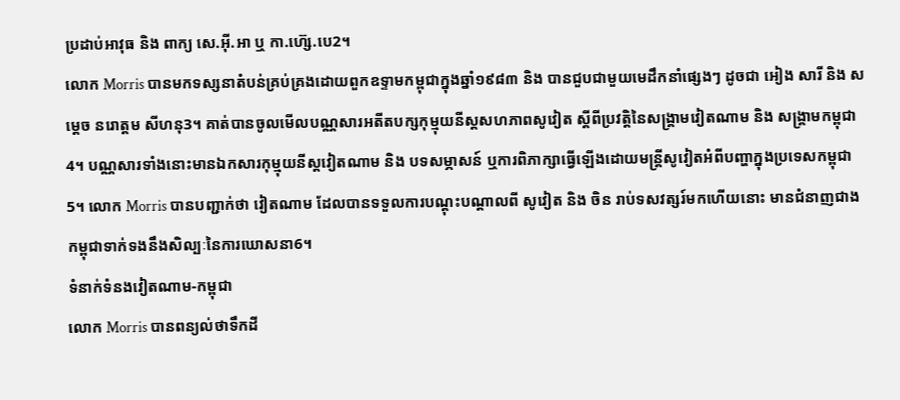ប្រដាប់អាវុធ និង ពាក្យ សេ.អ៊ី.អា ឬ កា.ហ៊្សេ.បេ2។
លោក Morris បានមកទស្សនាតំបន់គ្រប់គ្រងដោយពួកឧទ្ទាមកម្ពុជាក្នុងឆ្នាំ១៩៨៣ និង បានជួបជាមួយមេដឹកនាំផ្សេងៗ ដូចជា អៀង សារី និង សម្តេច នរោត្តម សីហនុ3។ គាត់បានចូលមើលបណ្ណសារអតីតបក្សកុម្មុយនីស្តសហភាពសូវៀត ស្តីពីប្រវត្តិនៃសង្គ្រាមវៀតណាម និង សង្គ្រាមកម្ពុជា4។ បណ្ណសារទាំងនោះមានឯកសារកុម្មុយនីស្តវៀតណាម និង បទសម្ភាសន៍ ឬការពិភាក្សាធ្វើឡើងដោយមន្ត្រីសូវៀតអំពីបញ្ហាក្នុងប្រទេសកម្ពុជា5។ លោក Morris បានបញ្ជាក់ថា វៀតណាម ដែលបានទទួលការបណ្តុះបណ្តាលពី សូវៀត និង ចិន រាប់ទសវត្សរ៍មកហើយនោះ មានជំនាញជាងកម្ពុជាទាក់ទងនឹងសិល្បៈនៃការឃោសនា6។
ទំនាក់ទំនងវៀតណាម-កម្ពុជា
លោក Morris បានពន្យល់ថាទឹកដី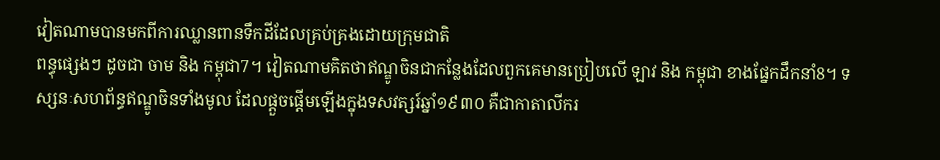វៀតណាមបានមកពីការឈ្លានពានទឹកដីដែលគ្រប់គ្រងដោយក្រុមជាតិ
ពន្ធុផ្សេងៗ ដូចជា ចាម និង កម្ពុជា7។ វៀតណាមគិតថាឥណ្ឌូចិនជាកន្លែងដែលពួកគេមានប្រៀបលើ ឡាវ និង កម្ពុជា ខាងផ្នែកដឹកនាំ8។ ទស្សនៈសហព័ន្ធឥណ្ឌូចិនទាំងមូល ដែលផ្តួចផ្តើមឡើងក្នុងទសវត្សរ៍ឆ្នាំ១៩៣០ គឺជាកាតាលីករ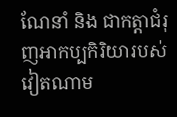ណែនាំ និង ជាកត្តាជំរុញអាកប្បកិរិយារបស់វៀតណាម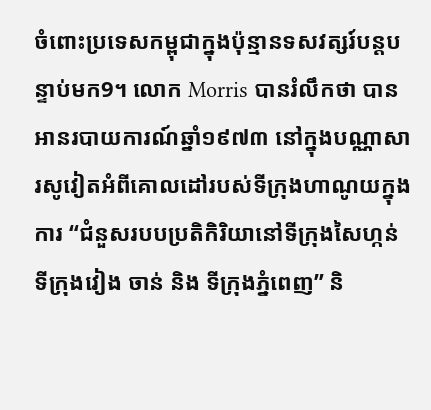ចំពោះប្រទេសកម្ពុជាក្នុងប៉ុន្មានទសវត្សរ៍បន្តបន្ទាប់មក9។ លោក Morris បានរំលឹកថា បានអានរបាយការណ៍ឆ្នាំ១៩៧៣ នៅក្នុងបណ្ណាសារសូវៀតអំពីគោលដៅរបស់ទីក្រុងហាណូយក្នុងការ “ជំនួសរបបប្រតិកិរិយានៅទីក្រុងសៃហ្កន់ ទីក្រុងវៀង ចាន់ និង ទីក្រុងភ្នំពេញ” និ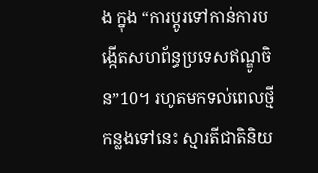ង ក្នុង “ការប្តូរទៅកាន់ការបង្កើតសហព័ន្ធប្រទេសឥណ្ឌូចិន”10។ រហូតមកទល់ពេលថ្មីកន្លងទៅនេះ ស្មារតីជាតិនិយ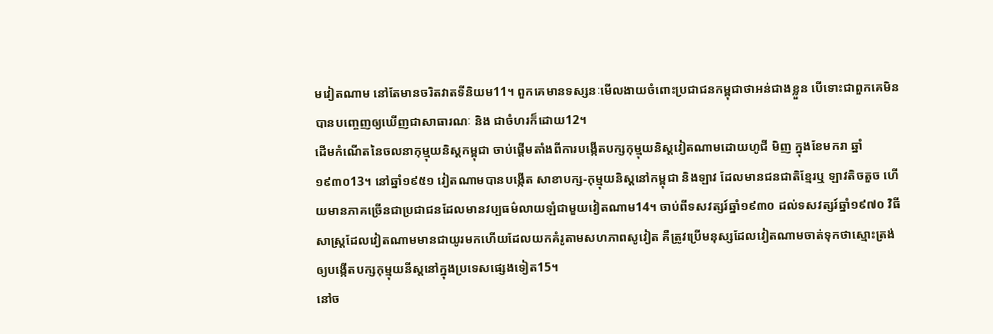មវៀតណាម នៅតែមានចរិតវាតទីនិយម11។ ពួកគេមានទស្សនៈមើលងាយចំពោះប្រជាជនកម្ពុជាថាអន់ជាងខ្លួន បើទោះជាពួកគេមិនបានបញ្ចេញឲ្យឃើញជាសាធារណៈ និង ជាចំហរក៏ដោយ12។
ដើមកំណើតនៃចលនាកុម្មុយនិស្តកម្ពុជា ចាប់ផ្តើមតាំងពីការបង្កើតបក្សកុម្មុយនិស្តវៀតណាមដោយហូជី មិញ ក្នុងខែមករា ឆ្នាំ១៩៣០13។ នៅឆ្នាំ១៩៥១ វៀតណាមបានបង្កើត សាខាបក្ស-កុម្មុយនិស្តនៅកម្ពុជា និងឡាវ ដែលមានជនជាតិខ្មែរឬ ឡាវតិចតួច ហើយមានភាគច្រើនជាប្រជាជនដែលមានវប្បធម៌លាយឡំជាមួយវៀតណាម14។ ចាប់ពីទសវត្សរ៍ឆ្នាំ១៩៣០ ដល់ទសវត្សរ៍ឆ្នាំ១៩៧០ វិធីសាស្ត្រដែលវៀតណាមមានជាយូរមកហើយដែលយកគំរូតាមសហភាពសូវៀត គឺត្រូវប្រើមនុស្សដែលវៀតណាមចាត់ទុកថាស្មោះត្រង់ឲ្យបង្កើតបក្សកុម្មុយនីស្តនៅក្នុងប្រទេសផ្សេងទៀត15។
នៅច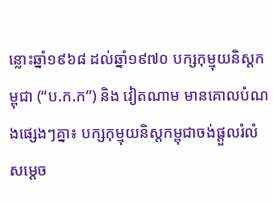ន្លោះឆ្នាំ១៩៦៨ ដល់ឆ្នាំ១៩៧០ បក្សកុម្មុយនិស្តកម្ពុជា (“ប.ក.ក”) និង វៀតណាម មានគោលបំណងផ្សេងៗគ្នា៖ បក្សកុម្មុយនិស្តកម្ពុជាចង់ផ្តួលរំលំ សម្តេច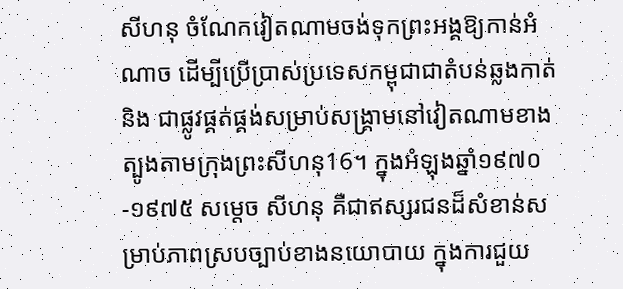សីហនុ ចំណែកវៀតណាមចង់ទុកព្រះអង្គឱ្យកាន់អំណាច ដើម្បីប្រើប្រាស់ប្រទេសកម្ពុជាជាតំបន់ឆ្លងកាត់ និង ជាផ្លូវផ្គត់ផ្គង់សម្រាប់សង្គ្រាមនៅវៀតណាមខាងត្បូងតាមក្រុងព្រះសីហនុ16។ ក្នុងអំឡុងឆ្នាំ១៩៧០-១៩៧៥ សម្តេច សីហនុ គឺជាឥស្សរជនដ៏សំខាន់សម្រាប់ភាពស្របច្បាប់ខាងនយោបាយ ក្នុងការជួយ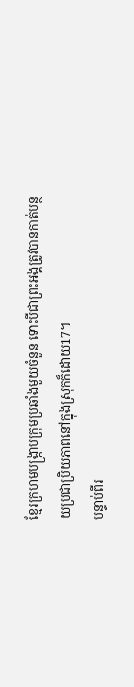ខ្មែរក្រហមបង្ក្រាបក្រុមប្រឆាំងមួយចំនួន ទោះបីជាព្រះអង្គត្រូវបានកាត់បន្ថយប្រជាប្រិយភាពនៅក្នុងស្រុកក៏ដោយ17។
បន្ទាប់ពីរ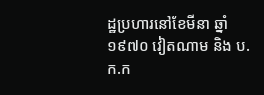ដ្ឋប្រហារនៅខែមីនា ឆ្នាំ១៩៧០ វៀតណាម និង ប.ក.ក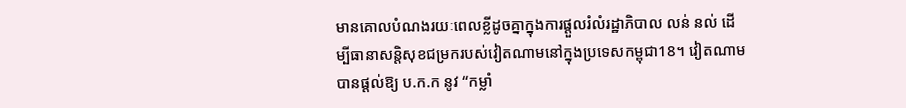មានគោលបំណងរយៈពេលខ្លីដូចគ្នាក្នុងការផ្តួលរំលំរដ្ឋាភិបាល លន់ នល់ ដើម្បីធានាសន្តិសុខជម្រករបស់វៀតណាមនៅក្នុងប្រទេសកម្ពុជា18។ វៀតណាមបានផ្តល់ឱ្យ ប.ក.ក នូវ “កម្លាំ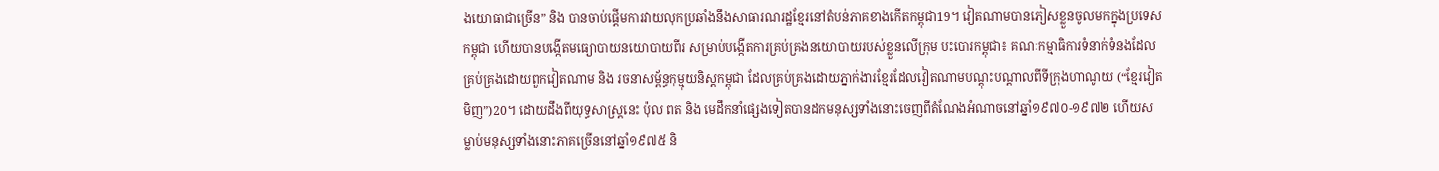ងយោធាជាច្រើន” និង បានចាប់ផ្តើមការវាយលុកប្រឆាំងនឹងសាធារណរដ្ឋខ្មែរនៅតំបន់ភាគខាងកើតកម្ពុជា19។ វៀតណាមបានភៀសខ្លួនចូលមកក្នុងប្រទេសកម្ពុជា ហើយបានបង្កើតមធ្យោបាយនយោបាយពីរ សម្រាប់បង្កើតការគ្រប់គ្រងនយោបាយរបស់ខ្លួនលើក្រុម បះបោរកម្ពុជា៖ គណៈកម្មាធិការទំនាក់ទំនងដែលគ្រប់គ្រងដោយពួកវៀតណាម និង រចនាសម្ព័ន្ធកុម្មុយនិស្តកម្ពុជា ដែលគ្រប់គ្រងដោយភ្នាក់ងារខ្មែរដែលវៀតណាមបណ្តុះបណ្តាលពីទីក្រុងហាណូយ (“ខ្មែរវៀត មិញ”)20។ ដោយដឹងពីយុទ្ធសាស្ត្រនេះ ប៉ុល ពត និង មេដឹកនាំផ្សេងទៀតបានដកមនុស្សទាំងនោះចេញពីតំណែងអំណាចនៅឆ្នាំ១៩៧០-១៩៧២ ហើយសម្លាប់មនុស្សទាំងនោះភាគច្រើននៅឆ្នាំ១៩៧៥ និ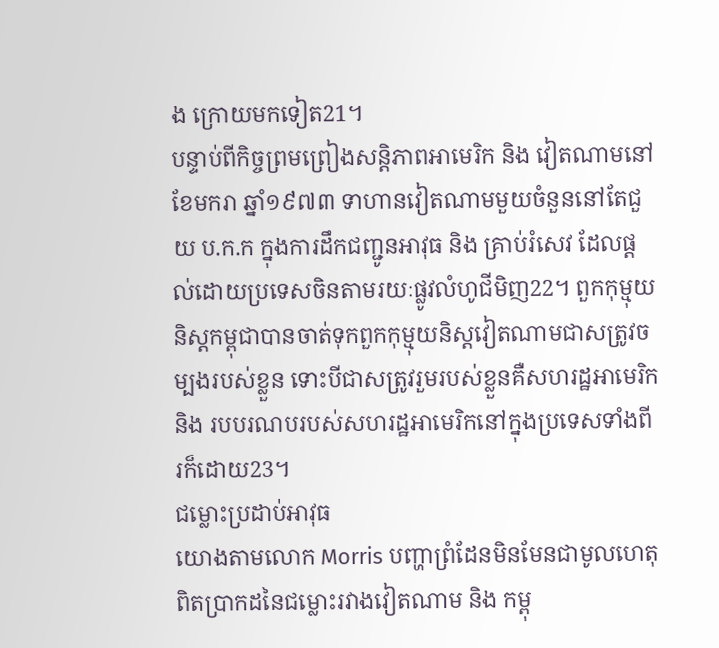ង ក្រោយមកទៀត21។
បន្ទាប់ពីកិច្ចព្រមព្រៀងសន្តិភាពអាមេរិក និង វៀតណាមនៅខែមករា ឆ្នាំ១៩៧៣ ទាហានវៀតណាមមួយចំនួននៅតែជួយ ប.ក.ក ក្នុងការដឹកជញ្ជូនអាវុធ និង គ្រាប់រំសេវ ដែលផ្តល់ដោយប្រទេសចិនតាមរយៈផ្លូវលំហូជីមិញ22។ ពួកកុម្មុយនិស្តកម្ពុជាបានចាត់ទុកពួកកុម្មុយនិស្តវៀតណាមជាសត្រូវចម្បងរបស់ខ្លួន ទោះបីជាសត្រូវរួមរបស់ខ្លួនគឺសហរដ្ឋអាមេរិក និង របបរណបរបស់សហរដ្ឋអាមេរិកនៅក្នុងប្រទេសទាំងពីរក៏ដោយ23។
ជម្លោះប្រដាប់អាវុធ
យោងតាមលោក Morris បញ្ហាព្រំដែនមិនមែនជាមូលហេតុពិតប្រាកដនៃជម្លោះរវាងវៀតណាម និង កម្ពុ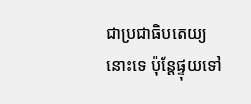ជាប្រជាធិបតេយ្យនោះទេ ប៉ុន្តែផ្ទុយទៅ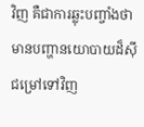វិញ គឺជាការឆ្លុះបញ្ចាំងថាមានបញ្ហានយោបាយដ៏ស៊ីជម្រៅទៅវិញ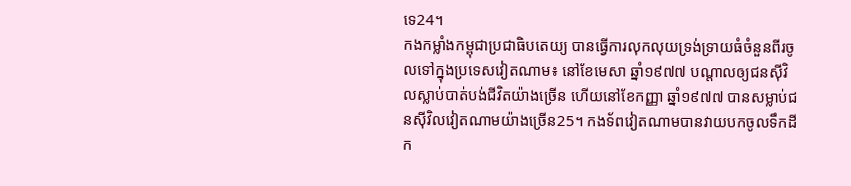ទេ24។
កងកម្លាំងកម្ពុជាប្រជាធិបតេយ្យ បានធ្វើការលុកលុយទ្រង់ទ្រាយធំចំនួនពីរចូលទៅក្នុងប្រទេសវៀតណាម៖ នៅខែមេសា ឆ្នាំ១៩៧៧ បណ្តាលឲ្យជនស៊ីវិលស្លាប់បាត់បង់ជីវិតយ៉ាងច្រើន ហើយនៅខែកញ្ញា ឆ្នាំ១៩៧៧ បានសម្លាប់ជនស៊ីវិលវៀតណាមយ៉ាងច្រើន25។ កងទ័ពវៀតណាមបានវាយបកចូលទឹកដីក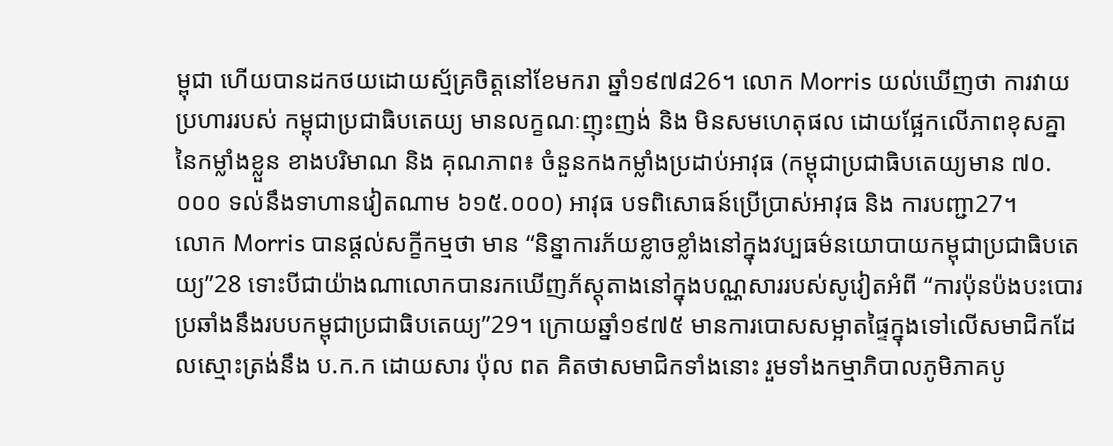ម្ពុជា ហើយបានដកថយដោយស្ម័គ្រចិត្តនៅខែមករា ឆ្នាំ១៩៧៨26។ លោក Morris យល់ឃើញថា ការវាយប្រហាររបស់ កម្ពុជាប្រជាធិបតេយ្យ មានលក្ខណៈញុះញង់ និង មិនសមហេតុផល ដោយផ្អែកលើភាពខុសគ្នានៃកម្លាំងខ្លួន ខាងបរិមាណ និង គុណភាព៖ ចំនួនកងកម្លាំងប្រដាប់អាវុធ (កម្ពុជាប្រជាធិបតេយ្យមាន ៧០.០០០ ទល់នឹងទាហានវៀតណាម ៦១៥.០០០) អាវុធ បទពិសោធន៍ប្រើប្រាស់អាវុធ និង ការបញ្ជា27។
លោក Morris បានផ្តល់សក្ខីកម្មថា មាន “និន្នាការភ័យខ្លាចខ្លាំងនៅក្នុងវប្បធម៌នយោបាយកម្ពុជាប្រជាធិបតេយ្យ”28 ទោះបីជាយ៉ាងណាលោកបានរកឃើញភ័ស្តុតាងនៅក្នុងបណ្ណសាររបស់សូវៀតអំពី “ការប៉ុនប៉ងបះបោរប្រឆាំងនឹងរបបកម្ពុជាប្រជាធិបតេយ្យ”29។ ក្រោយឆ្នាំ១៩៧៥ មានការបោសសម្អាតផ្ទៃក្នុងទៅលើសមាជិកដែលស្មោះត្រង់នឹង ប.ក.ក ដោយសារ ប៉ុល ពត គិតថាសមាជិកទាំងនោះ រួមទាំងកម្មាភិបាលភូមិភាគបូ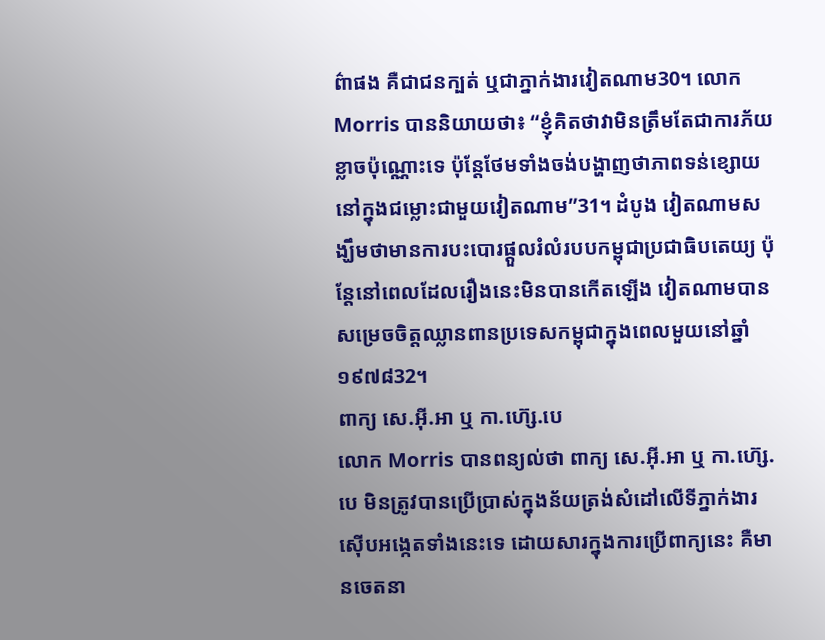ព៌ាផង គឺជាជនក្បត់ ឬជាភ្នាក់ងារវៀតណាម30។ លោក Morris បាននិយាយថា៖ “ខ្ញុំគិតថាវាមិនត្រឹមតែជាការភ័យខ្លាចប៉ុណ្ណោះទេ ប៉ុន្តែថែមទាំងចង់បង្ហាញថាភាពទន់ខ្សោយនៅក្នុងជម្លោះជាមួយវៀតណាម”31។ ដំបូង វៀតណាមសង្ឃឹមថាមានការបះបោរផ្តួលរំលំរបបកម្ពុជាប្រជាធិបតេយ្យ ប៉ុន្តែនៅពេលដែលរឿងនេះមិនបានកើតឡើង វៀតណាមបានសម្រេចចិត្តឈ្លានពានប្រទេសកម្ពុជាក្នុងពេលមួយនៅឆ្នាំ១៩៧៨32។
ពាក្យ សេ.អ៊ី.អា ឬ កា.ហ៊្សេ.បេ
លោក Morris បានពន្យល់ថា ពាក្យ សេ.អ៊ី.អា ឬ កា.ហ៊្សេ.បេ មិនត្រូវបានប្រើប្រាស់ក្នុងន័យត្រង់សំដៅលើទីភ្នាក់ងារស៊ើបអង្កេតទាំងនេះទេ ដោយសារក្នុងការប្រើពាក្យនេះ គឺមានចេតនា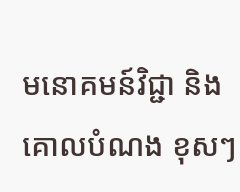មនោគមន៍វិជ្ជា និង គោលបំណង ខុសៗ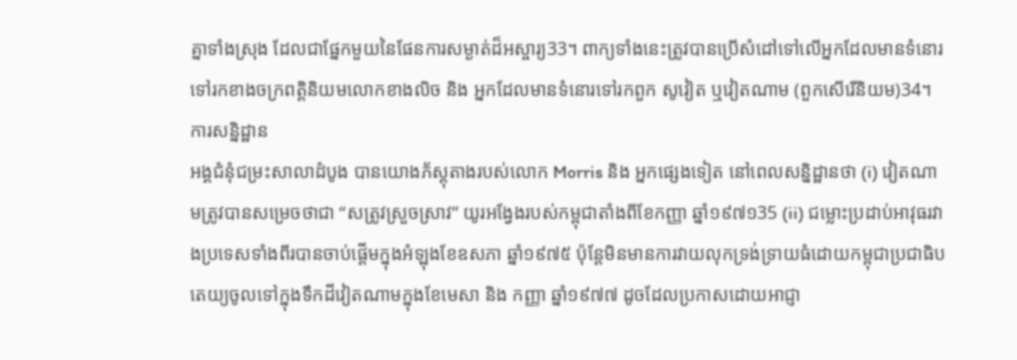គ្នាទាំងស្រុង ដែលជាផ្នែកមួយនៃផែនការសម្ងាត់ដ៏អស្ចារ្យ33។ ពាក្យទាំងនេះត្រូវបានប្រើសំដៅទៅលើអ្នកដែលមានទំនោរទៅរកខាងចក្រពត្តិនិយមលោកខាងលិច និង អ្នកដែលមានទំនោរទៅរកពួក សូវៀត ឬវៀតណាម (ពួកសើរើនិយម)34។
ការសន្និដ្ឋាន
អង្គជំនុំជម្រះសាលាដំបូង បានយោងភ័ស្តុតាងរបស់លោក Morris និង អ្នកផ្សេងទៀត នៅពេលសន្និដ្ឋានថា (i) វៀតណាមត្រូវបានសម្រេចថាជា “សត្រូវស្រួចស្រាវ” យូរអង្វែងរបស់កម្ពុជាតាំងពីខែកញ្ញា ឆ្នាំ១៩៧១35 (ii) ជម្លោះប្រដាប់អាវុធរវាងប្រទេសទាំងពីរបានចាប់ផ្តើមក្នុងអំឡុងខែឧសភា ឆ្នាំ១៩៧៥ ប៉ុន្តែមិនមានការវាយលុកទ្រង់ទ្រាយធំដោយកម្ពុជាប្រជាធិបតេយ្យចូលទៅក្នុងទឹកដីវៀតណាមក្នុងខែមេសា និង កញ្ញា ឆ្នាំ១៩៧៧ ដូចដែលប្រកាសដោយអាជ្ញា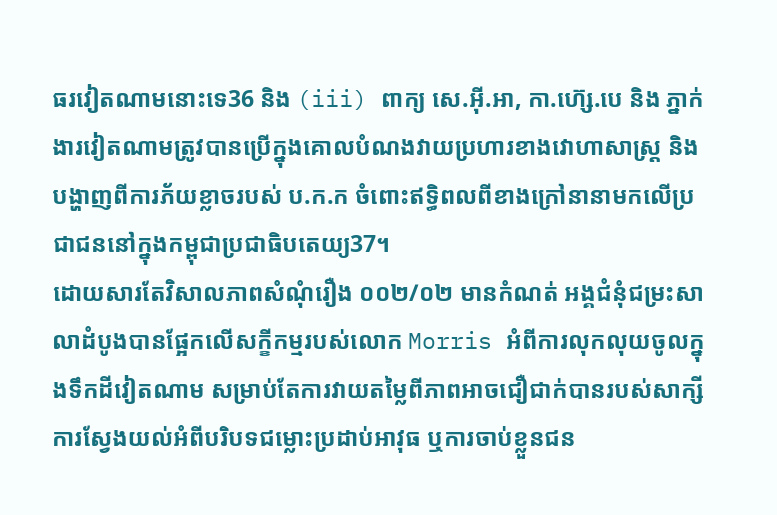ធរវៀតណាមនោះទេ36 និង (iii) ពាក្យ សេ.អ៊ី.អា, កា.ហ៊្សេ.បេ និង ភ្នាក់ងារវៀតណាមត្រូវបានប្រើក្នុងគោលបំណងវាយប្រហារខាងវោហាសាស្ត្រ និង បង្ហាញពីការភ័យខ្លាចរបស់ ប.ក.ក ចំពោះឥទ្ធិពលពីខាងក្រៅនានាមកលើប្រជាជននៅក្នុងកម្ពុជាប្រជាធិបតេយ្យ37។
ដោយសារតែវិសាលភាពសំណុំរឿង ០០២/០២ មានកំណត់ អង្គជំនុំជម្រះសាលាដំបូងបានផ្អែកលើសក្ខីកម្មរបស់លោក Morris អំពីការលុកលុយចូលក្នុងទឹកដីវៀតណាម សម្រាប់តែការវាយតម្លៃពីភាពអាចជឿជាក់បានរបស់សាក្សី ការស្វែងយល់អំពីបរិបទជម្លោះប្រដាប់អាវុធ ឬការចាប់ខ្លួនជន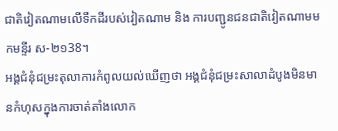ជាតិវៀតណាមលើទឹកដីរបស់វៀតណាម និង ការបញ្ជូនជនជាតិវៀតណាមមកមន្ទីរ ស-២១38។
អង្គជំនុំជម្រះតុលាការកំពូលយល់ឃើញថា អង្គជំនុំជម្រះសាលាដំបូងមិនមានកំហុសក្នុងការចាត់តាំងលោក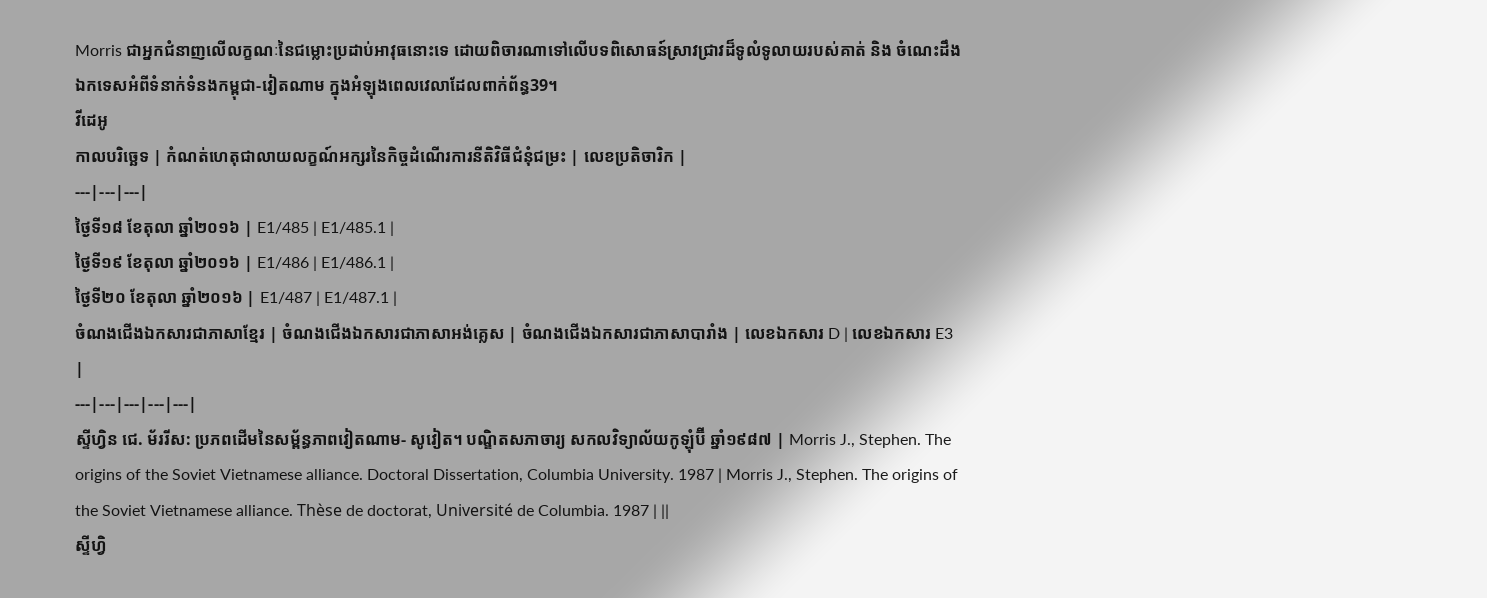Morris ជាអ្នកជំនាញលើលក្ខណៈនៃជម្លោះប្រដាប់អាវុធនោះទេ ដោយពិចារណាទៅលើបទពិសោធន៍ស្រាវជ្រាវដ៏ទូលំទូលាយរបស់គាត់ និង ចំណេះដឹងឯកទេសអំពីទំនាក់ទំនងកម្ពុជា-វៀតណាម ក្នុងអំឡុងពេលវេលាដែលពាក់ព័ន្ធ39។
វីដេអូ
កាលបរិច្ឆេទ | កំណត់ហេតុជាលាយលក្ខណ៍អក្សរនៃកិច្ចដំណើរការនីតិវិធីជំនុំជម្រះ | លេខប្រតិចារិក |
---|---|---|
ថ្ងៃទី១៨ ខែតុលា ឆ្នាំ២០១៦ | E1/485 | E1/485.1 |
ថ្ងៃទី១៩ ខែតុលា ឆ្នាំ២០១៦ | E1/486 | E1/486.1 |
ថ្ងៃទី២០ ខែតុលា ឆ្នាំ២០១៦ | E1/487 | E1/487.1 |
ចំណងជើងឯកសារជាភាសាខ្មែរ | ចំណងជើងឯកសារជាភាសាអង់គ្លេស | ចំណងជើងឯកសារជាភាសាបារាំង | លេខឯកសារ D | លេខឯកសារ E3 |
---|---|---|---|---|
ស្ទីហ្វិន ជេ. ម័ររីស: ប្រភពដើមនៃសម្ព័ន្ធភាពវៀតណាម- សូវៀត។ បណ្ឌិតសភាចារ្យ សកលវិទ្យាល័យកូឡុំប៊ី ឆ្នាំ១៩៨៧ | Morris J., Stephen. The origins of the Soviet Vietnamese alliance. Doctoral Dissertation, Columbia University. 1987 | Morris J., Stephen. The origins of the Soviet Vietnamese alliance. Thèse de doctorat, Université de Columbia. 1987 | ||
ស្ទីហ្វិ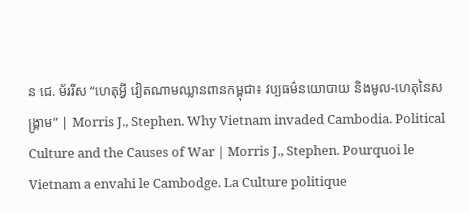ន ជេ. ម័ររីស “ហេតុអ្វី វៀតណាមឈ្លានពានកម្ពុជា៖ វប្បធម៌នយោបាយ និងមូល-ហេតុនៃសង្គ្រាម” | Morris J., Stephen. Why Vietnam invaded Cambodia. Political Culture and the Causes of War | Morris J., Stephen. Pourquoi le Vietnam a envahi le Cambodge. La Culture politique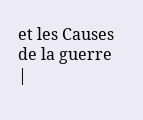et les Causes de la guerre |